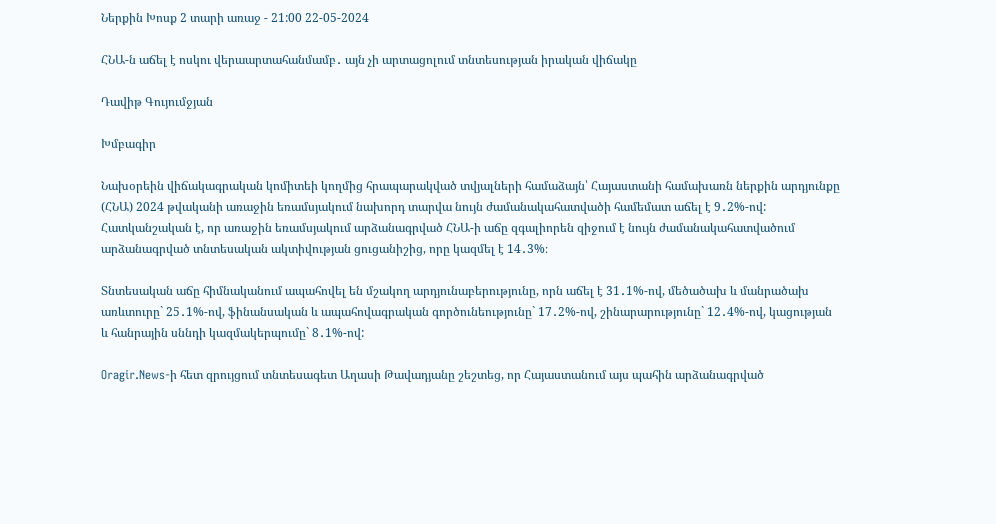Ներքին Խոսք 2 տարի առաջ - 21:00 22-05-2024

ՀՆԱ-ն աճել է ոսկու վերաարտահանմամբ․ այն չի արտացոլում տնտեսության իրական վիճակը

Դավիթ Գույումջյան

Խմբագիր

Նախօրեին վիճակագրական կոմիտեի կողմից հրապարակված տվյալների համաձայն՝ Հայաստանի համախառն ներքին արդյունքը (ՀՆԱ) 2024 թվականի առաջին եռամսյակում նախորդ տարվա նույն ժամանակահատվածի համեմատ աճել է 9․2%-ով: Հատկանշական է, որ առաջին եռամսյակում արձանագրված ՀՆԱ-ի աճը զգալիորեն զիջում է նույն ժամանակահատվածում արձանագրված տնտեսական ակտիվության ցուցանիշից, որը կազմել է 14․3%։

Տնտեսական աճը հիմնականում ապահովել են մշակող արդյունաբերությունը, որն աճել է 31․1%-ով, մեծածախ և մանրածախ առևտուրը` 25․1%-ով, ֆինանսական և ապահովագրական գործունեությունը` 17․2%-ով, շինարարությունը` 12․4%-ով, կացության և հանրային սննդի կազմակերպումը` 8․1%-ով:

Oragir.News-ի հետ զրույցում տնտեսագետ Աղասի Թավադյանը շեշտեց, որ Հայաստանում այս պահին արձանագրված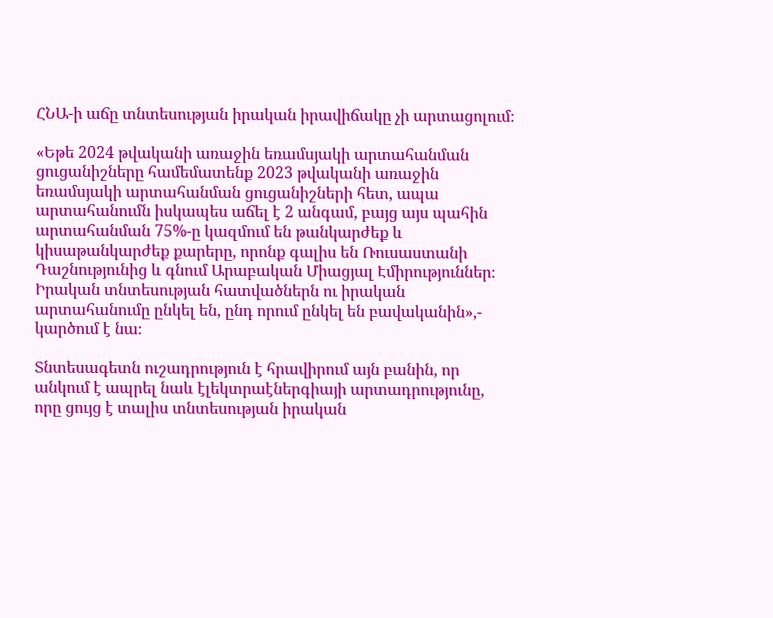ՀՆԱ-ի աճը տնտեսության իրական իրավիճակը չի արտացոլում։

«Եթե 2024 թվականի առաջին եռամսյակի արտահանման ցուցանիշները համեմատենք 2023 թվականի առաջին եռամսյակի արտահանման ցուցանիշների հետ, ապա արտահանումն իսկապես աճել է 2 անգամ, բայց այս պահին արտահանման 75%-ը կազմում են թանկարժեք և կիսաթանկարժեք քարերը, որոնք գալիս են Ռուսաստանի Դաշնությունից և գնում Արաբական Միացյալ Էմիրություններ։ Իրական տնտեսության հատվածներն ու իրական արտահանումը ընկել են, ընդ որում ընկել են բավականին»,- կարծում է նա։

Տնտեսագետն ուշադրություն է հրավիրում այն բանին, որ անկում է ապրել նաև էլեկտրաէներգիայի արտադրությունը, որը ցույց է տալիս տնտեսության իրական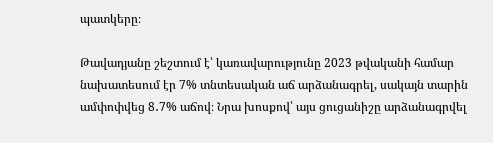պատկերը։

Թավադյանը շեշտում է՝ կառավարությունը 2023 թվականի համար նախատեսում էր 7% տնտեսական աճ արձանագրել, սակայն տարին ամփոփվեց 8․7% աճով։ Նրա խոսքով՝ այս ցուցանիշը արձանագրվել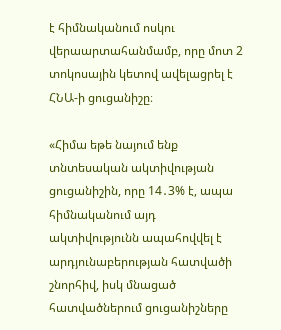է հիմնականում ոսկու վերաարտահանմամբ, որը մոտ 2 տոկոսային կետով ավելացրել է ՀՆԱ-ի ցուցանիշը։

«Հիմա եթե նայում ենք տնտեսական ակտիվության ցուցանիշին, որը 14․3% է, ապա հիմնականում այդ ակտիվությունն ապահովվել է արդյունաբերության հատվածի շնորհիվ, իսկ մնացած հատվածներում ցուցանիշները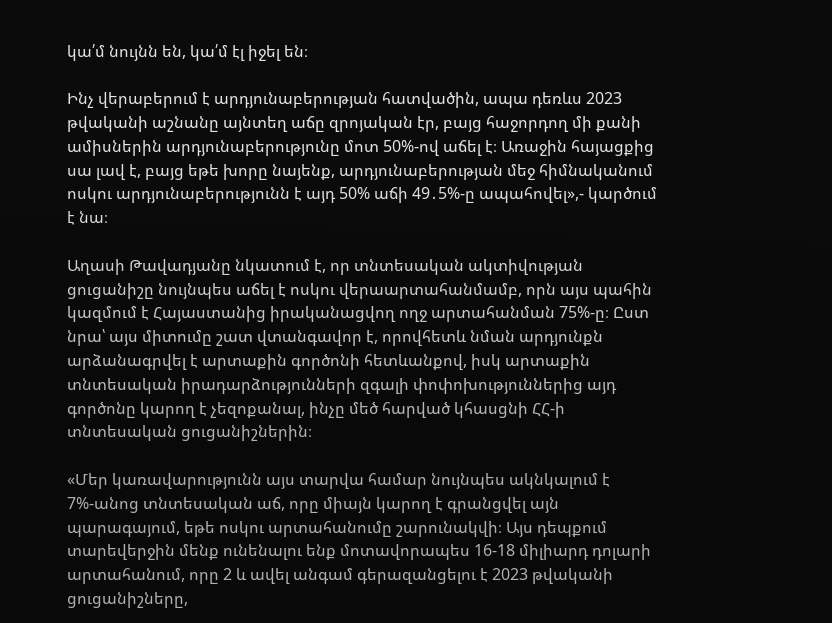կա՛մ նույնն են, կա՛մ էլ իջել են։

Ինչ վերաբերում է արդյունաբերության հատվածին, ապա դեռևս 2023 թվականի աշնանը այնտեղ աճը զրոյական էր, բայց հաջորդող մի քանի ամիսներին արդյունաբերությունը մոտ 50%-ով աճել է։ Առաջին հայացքից սա լավ է, բայց եթե խորը նայենք, արդյունաբերության մեջ հիմնականում ոսկու արդյունաբերությունն է այդ 50% աճի 49․5%-ը ապահովել»,- կարծում է նա։

Աղասի Թավադյանը նկատում է, որ տնտեսական ակտիվության ցուցանիշը նույնպես աճել է ոսկու վերաարտահանմամբ, որն այս պահին կազմում է Հայաստանից իրականացվող ողջ արտահանման 75%-ը։ Ըստ նրա՝ այս միտումը շատ վտանգավոր է, որովհետև նման արդյունքն արձանագրվել է արտաքին գործոնի հետևանքով, իսկ արտաքին տնտեսական իրադարձությունների զգալի փոփոխություններից այդ գործոնը կարող է չեզոքանալ, ինչը մեծ հարված կհասցնի ՀՀ-ի տնտեսական ցուցանիշներին։

«Մեր կառավարությունն այս տարվա համար նույնպես ակնկալում է 7%-անոց տնտեսական աճ, որը միայն կարող է գրանցվել այն պարագայում, եթե ոսկու արտահանումը շարունակվի։ Այս դեպքում տարեվերջին մենք ունենալու ենք մոտավորապես 16-18 միլիարդ դոլարի արտահանում, որը 2 և ավել անգամ գերազանցելու է 2023 թվականի ցուցանիշները,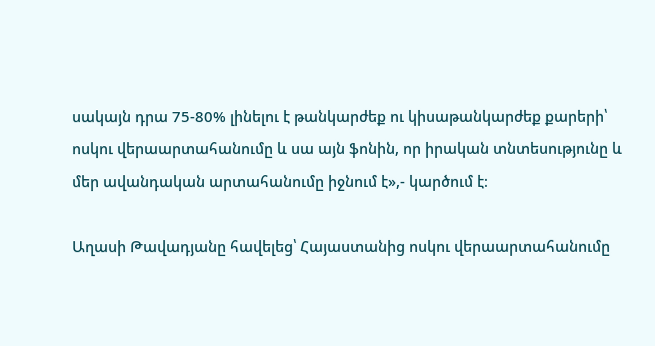սակայն դրա 75-80% լինելու է թանկարժեք ու կիսաթանկարժեք քարերի՝ ոսկու վերաարտահանումը և սա այն ֆոնին, որ իրական տնտեսությունը և մեր ավանդական արտահանումը իջնում է»,- կարծում է։

Աղասի Թավադյանը հավելեց՝ Հայաստանից ոսկու վերաարտահանումը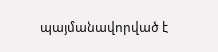պայմանավորված է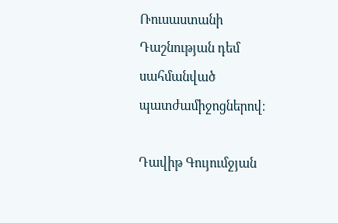Ռուսաստանի Դաշնության դեմ սահմանված պատժամիջոցներով։

Դավիթ Գույումջյան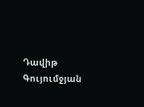Դավիթ Գույումջյան